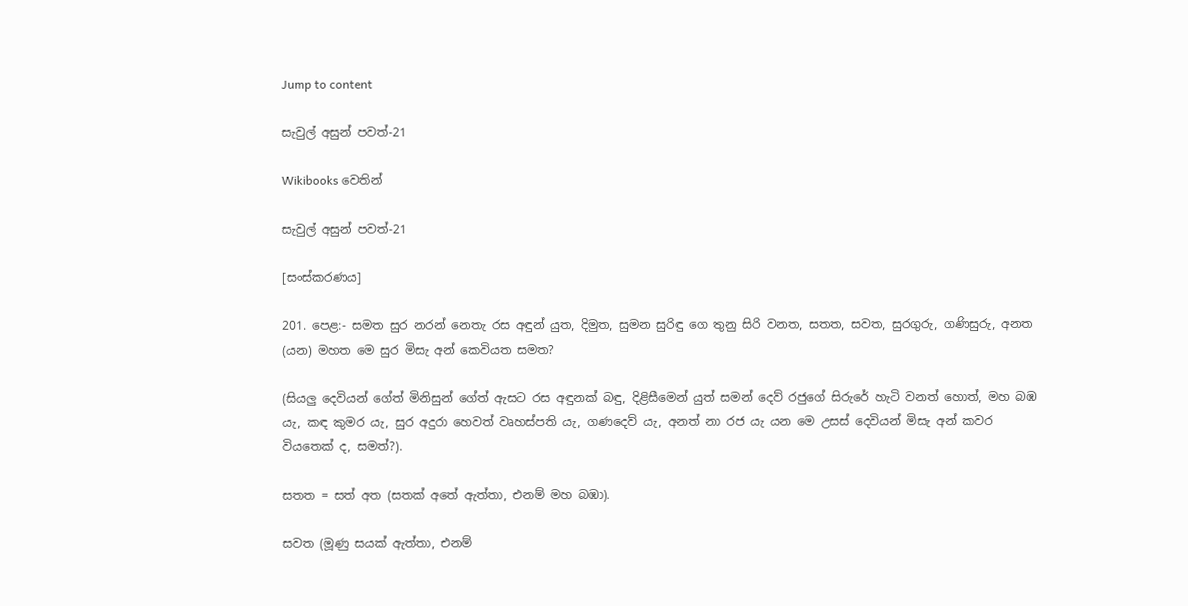Jump to content

සැවුල් අසුන් පවත්-21

Wikibooks වෙතින්

සැවුල් අසුන් පවත්-21

[සංස්කරණය]

201. පෙළ:- සමත සුර නරන් නෙතැ රස අඳුන් යුත, දිමුත, සුමන සුරිඳු ගෙ තුනු සිරි වනත, සතත, සවත, සුරගුරු, ගණිසුරු, අනත (යන) මහත මෙ සුර මිසැ අන් කෙවියත සමත?

(සියලු දෙවියන් ගේත් මිනිසුන් ගේත් ඇසට රස අඳුනක් බඳු, දිළිසීමෙන් යුත් සමන් දෙව් රජුගේ සිරුරේ හැටි වනත් හොත්, මහ බඹ යැ, කඳ කුමර යැ, සුර අදුරා හෙවත් වෘහස්පති යැ, ගණදෙව් යැ, අනත් නා රජ යැ යන මෙ උසස් දෙවියන් මිසැ අන් කවර වියතෙක් ද, සමත්?).

සතත = සත් අත (සතක් අතේ ඇත්තා, එනම් මහ බඹා).

සවත (මූණු සයක් ඇත්තා, එනම්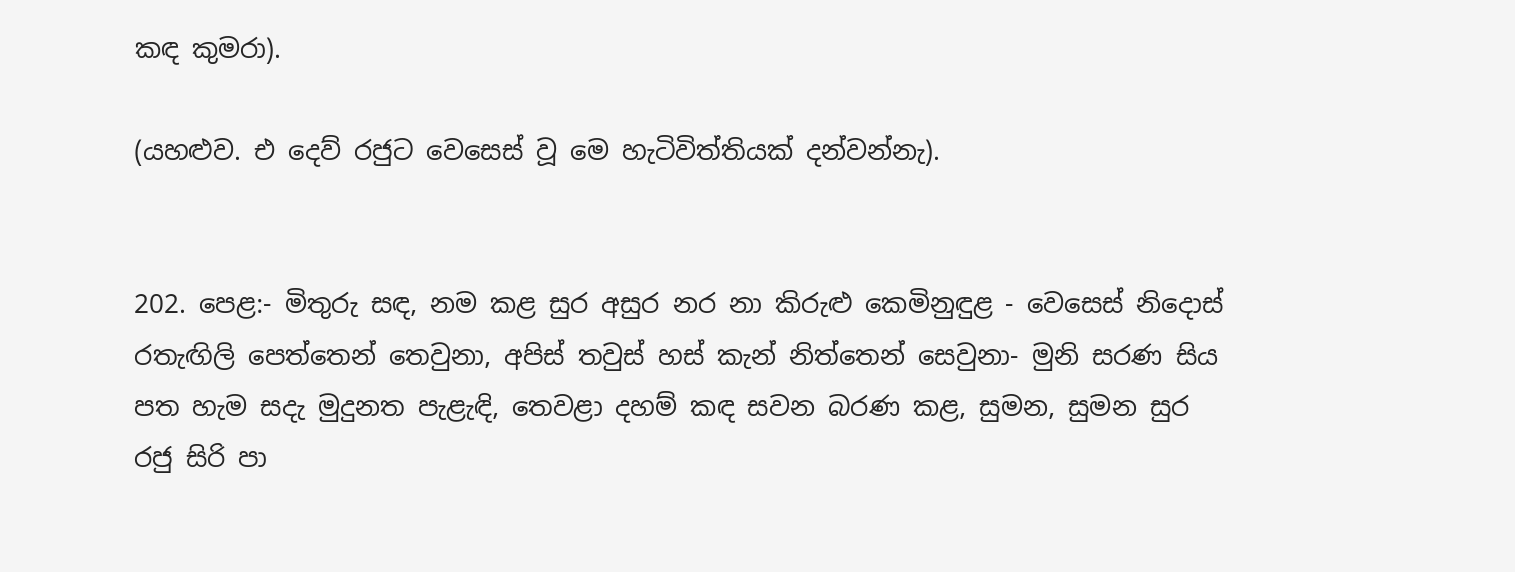කඳ කුමරා).

(යහළුව. එ දෙව් රජුට වෙසෙස් වූ මෙ හැටිවිත්තියක් දන්වන්නැ).


202. පෙළ:- මිතුරු සඳ, නම කළ සුර අසුර නර නා කිරුළු කෙමිනුඳුළ - වෙසෙස් නිදොස් රතැඟිලි පෙත්තෙන් තෙවුනා, අපිස් තවුස් හස් කැන් නිත්තෙන් සෙවුනා- මුනි සරණ සිය පත හැම සදැ මුදුනත පැළැඳි, තෙවළා දහම් කඳ සවන බරණ කළ, සුමන, සුමන සුර රජු සිරි පා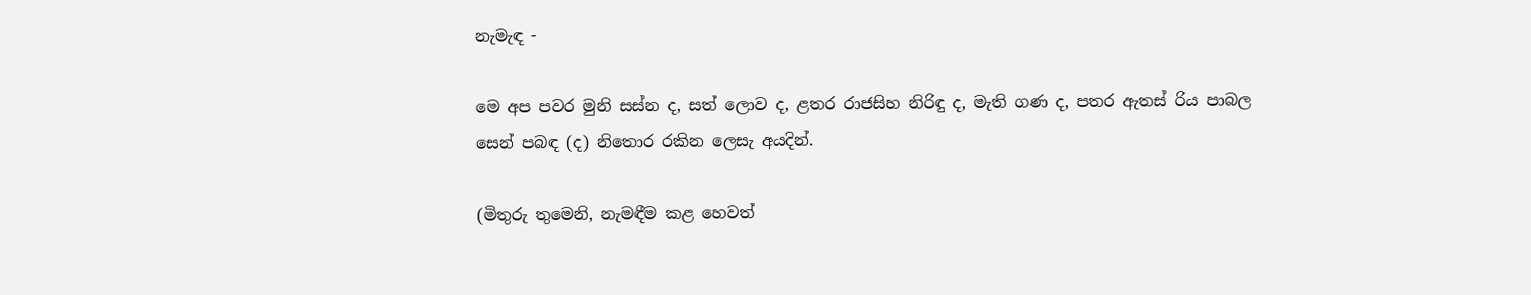නැමැඳ -

මෙ අප පවර මුනි සස්න ද, සත් ලොව ද, ළතර රාජසිහ නිරිඳු ද, මැති ගණ ද, පතර ඇතස් රිය පාබල සෙන් පබඳ (ද) නිතොර රකින ලෙසැ අයදින්.

(මිතුරු තුමෙනි, නැමඳීම කළ හෙවත්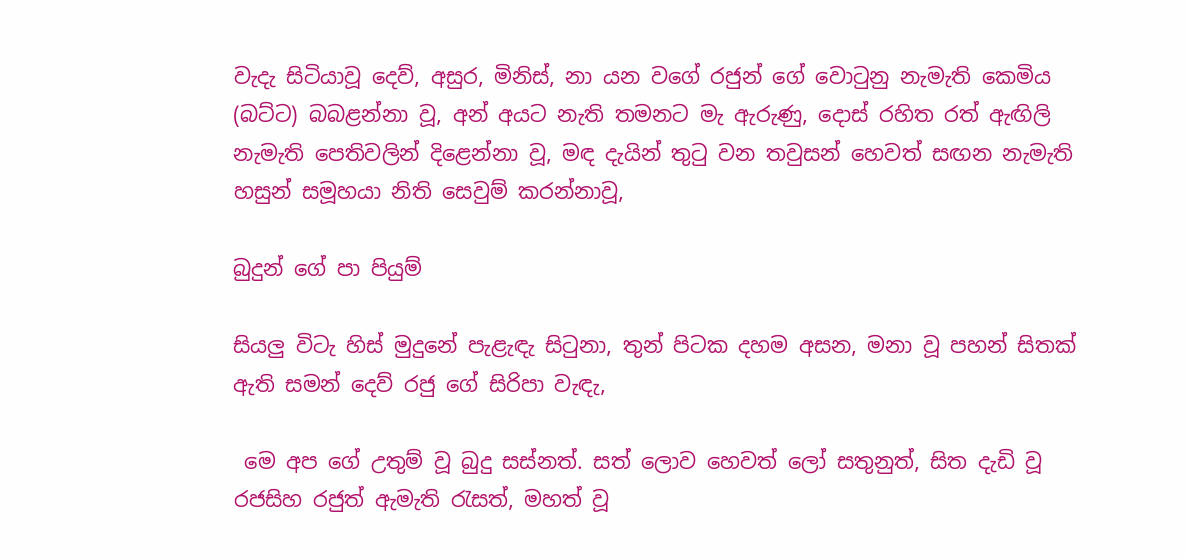වැදැ සිටියාවූ දෙව්, අසුර, මිනිස්, නා යන වගේ රජුන් ගේ වොටුනු නැමැති කෙමිය (බට්ට) බබළන්නා වූ, අන් අයට නැති තමනට මැ ඇරුණු, දොස් රහිත රත් ඇඟිලි නැමැති පෙතිවලින් දිළෙන්නා වූ, මඳ දැයින් තුටු වන තවුසන් හෙවත් සඟන නැමැති හසුන් සමූහයා නිති සෙවුම් කරන්නාවූ,

බුදුන් ගේ පා පියුම්

සියලු විටැ හිස් මුදුනේ පැළැඳැ සිටුනා, තුන් පිටක දහම අසන, මනා වූ පහන් සිතක් ඇති සමන් දෙව් රජු ගේ සිරිපා වැඳැ,

 මෙ අප ගේ උතුම් වූ බුදු සස්නත්. සත් ලොව හෙවත් ලෝ සතුනුත්, සිත දැඩි වූ රජසිහ රජුත් ඇමැති රැසත්, මහත් වූ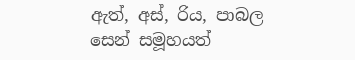ඇත්, අස්, රිය, පාබල සෙන් සමූහයත්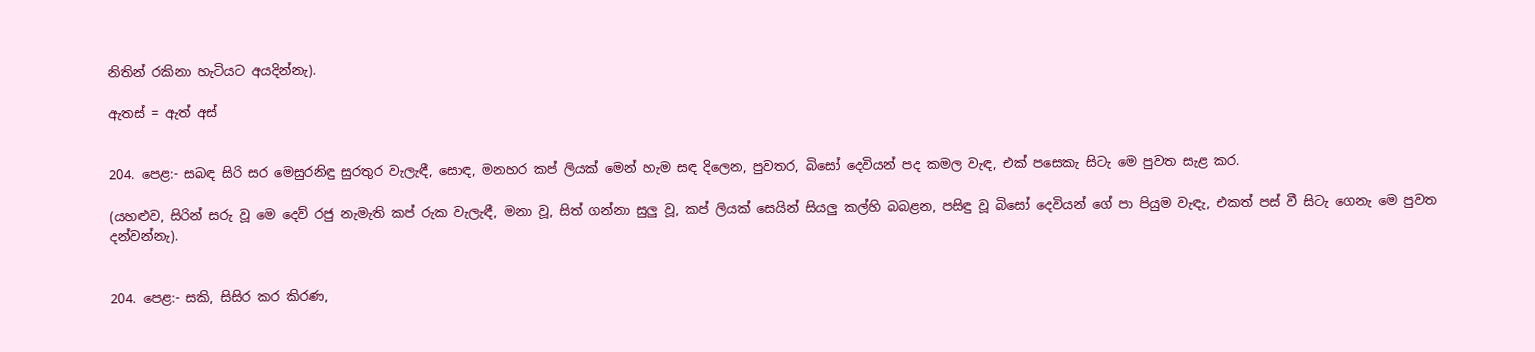නිතින් රකිනා හැටියට අයදින්නැ).

ඇතස් = ඇත් අස්


204. පෙළ:- සබඳ සිරි සර මෙසුරනිඳු සුරතුර වැලැඳී, සොඳ, මනහර කප් ලියක් මෙන් හැම සඳ දිලෙන, පුවතර, බිසෝ දෙවියන් පද කමල වැඳ, එක් පසෙකැ සිටැ මෙ පුවත සැළ කර.

(යහළුව, සිරින් සරු වූ මෙ දෙව් රජු නැමැති කප් රුක වැලැඳී, මනා වූ, සිත් ගන්නා සුලු වූ, කප් ලියක් සෙයින් සියලු කල්හි බබළන, පසිඳු වූ බිසෝ දෙවියන් ගේ පා පියුම වැඳැ, එකත් පස් වී සිටැ ගෙනැ මෙ පුවත දන්වන්නැ).


204. පෙළ:- සකි, සිසිර කර කිරණ,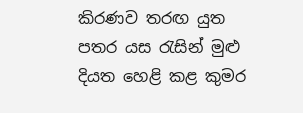කිරණව තරඟ යුත පතර යස රැසින් මුළු දියත හෙළි කළ කුමර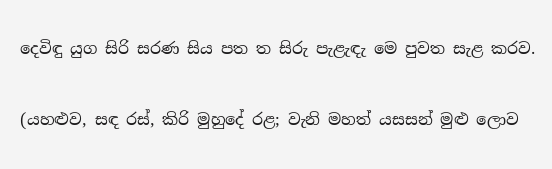දෙවිඳු යුග සිරි සරණ සිය පත ත සිරු පැළැඳැ මෙ පුවත සැළ කරව.

(යහළුව, සඳ රස්, කිරි මුහුදේ රළ; වැනි මහත් යසසන් මුළු ලොව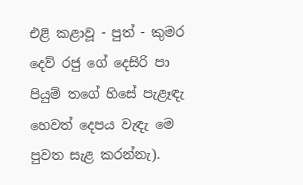එළි කළාවූ - පුත් - කුමර දෙව් රජු ගේ දෙසිරි පා පියුම් තගේ හිසේ පැළෑඳැ හෙවත් දෙපය වැඳැ මෙ පුවත සැළ කරන්නැ).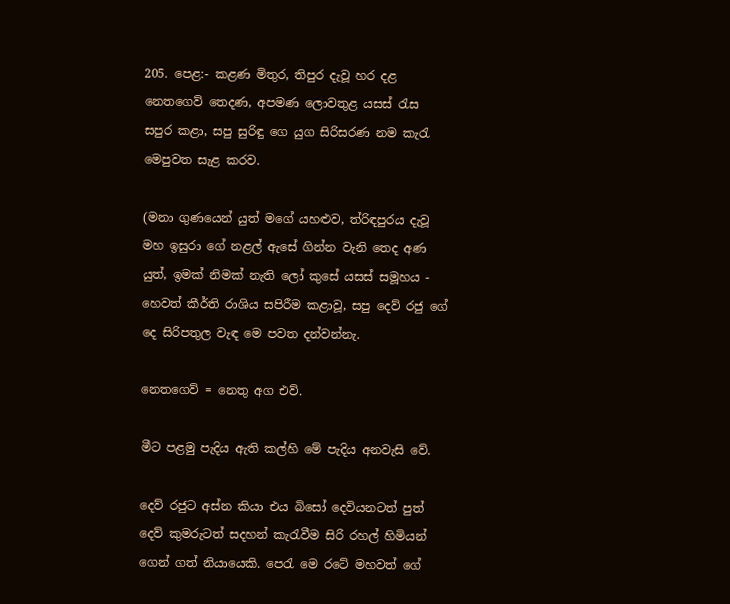205. පෙළ:- කළණ මිතුර, තිපුර දැවූ හර දළ නෙතගෙව් තෙදණ, අපමණ ලොවතුළ යසස් රැස සපුර කළා, සපු සුරිඳු ගෙ යුග සිරිසරණ නම කැරැ මෙපුවත සැළ කරව.

(මනා ගුණයෙන් යුත් මගේ යහළුව, ත්රිඳපුරය දැවූ මහ ඉසුරා ගේ නළල් ඇසේ ගින්න වැනි තෙද අණ යුත්, ඉමක් නිමක් නැති ලෝ කුසේ යසස් සමූහය - හෙවත් කීර්ති රාශිය සපිරීම කළාවූ, සපු දෙව් රජු ගේ දෙ සිරිපතුල වැඳ මෙ පවත දන්වන්නැ.

නෙතගෙව් = නෙතු අග එව්.

මීට පළමු පැදිය ඇති කල්හි මේ පැදිය අනවැසි වේ.

දෙව් රජුට අස්න කියා එය බිසෝ දෙවියනටත් පුත් දෙව් කුමරුටත් සදහන් කැරැවීම සිරි රහල් හිමියන් ගෙන් ගත් නියායෙකි. පෙරැ මෙ රටේ මහවත් ගේ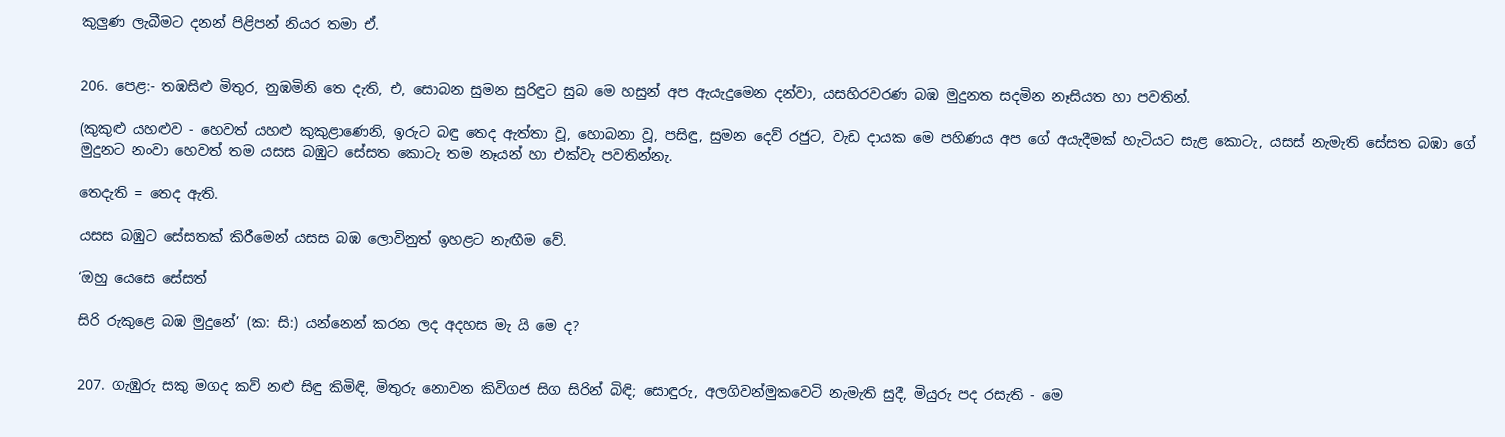කුලුණ ලැබීමට දනන් පිළිපන් නියර තමා ඒ.


206. පෙළ:- තඹසිළු මිතුර, නුඹමිනි තෙ දැති, එ, සොබන සුමන සුරිඳුට සුබ මෙ හසුන් අප ඇයැදුමෙන දන්වා, යසහිරවරණ බඹ මුදුනත සදමින නෑසියත හා පවතින්.

(කුකුළු යහළුව - හෙවත් යහළු කුකුළාණෙනි, ඉරුට බඳු තෙද ඇත්තා වූ, හොබනා වූ, පසිඳු, සුමන දෙව් රජුට, වැඩ දායක මෙ පහිණය අප ගේ අයැදීමක් හැටියට සැළ කොටැ, යසස් නැමැති සේසත බඹා ගේ මුදුනට නංවා හෙවත් තම යසස බඹුට සේසත කොටැ තම නෑයන් හා එක්වැ පවතින්නැ.

තෙදැති = තෙද ඇති.

යසස බඹුට සේසතක් කිරීමෙන් යසස බඹ ලොවිනුත් ඉහළට නැඟීම වේ.

‘ඔහු යෙසෙ සේසත්

සිරි රුකුළෙ බඹ මුදුනේ’ (ක: සි:) යන්නෙන් කරන ලද අදහස මැ යි මෙ ද?


207. ගැඹුරු සකු මගද කව් නළු සිඳු කිමිඳි, මිතුරු නොවන කිවිගජ සිග සිරින් බිඳි; සොඳුරු, අලගිවන්මුකවෙටි නැමැති සුදී, මියුරු පද රසැති - මෙ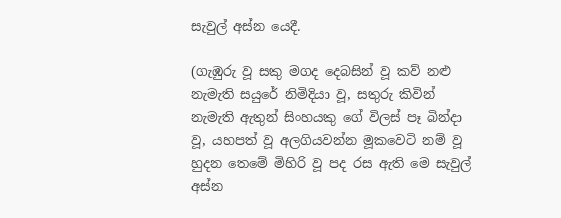සැවුල් අස්න යෙදී.

(ගැඹුරු වූ සකු මගද දෙබසින් වූ කව් නළු නැමැති සයුරේ නිමිදියා වූ, සතුරු කිවින් නැමැති ඇතුන් සිංහයකු ගේ විලස් පෑ බින්දා වූ, යහපත් වූ අලගියවන්න මූකවෙටි නම් වූ හුදන තෙමේ මිහිරි වූ පද රස ඇති මෙ සැවුල් අස්න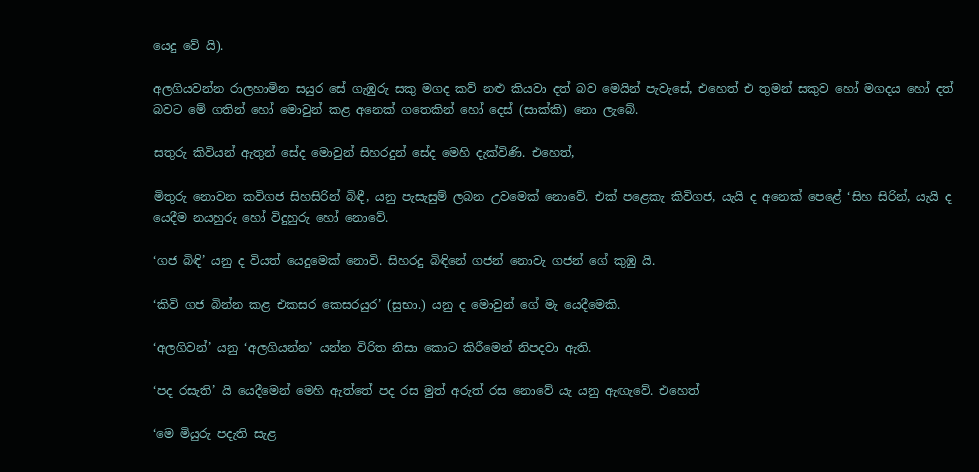යෙදු වේ යි).

අලගියවන්න රාලහාමින සයුර සේ ගැඹුරු සකු මගද කව් නළු කියවා දත් බව මෙයින් පැවැසේ, එහෙත් එ තුමන් සකුව හෝ මගදය හෝ දත් බවට මේ ගතින් හෝ මොවුන් කළ අනෙක් ගතෙකින් හෝ දෙස් (සාක්කි) නො ලැබේ.

සතුරු කිවියන් ඇතුන් සේද මොවුන් සිහරදුන් සේද මෙහි දැක්විණි. එහෙත්,

මිතුරු නොවන කවිගජ සිහසිරින් බිඳී, යනු පැසැසුම් ලබන උවමෙක් නොවේ. එක් පළෙකැ කි‍විගජ, යැයි ද අනෙක් පෙළේ ‘සිහ සිරින්, යැයි ද යෙදීම නයහුරු හෝ විදුහුරු හෝ නොවේ.

‘ගජ බිඳි’ යනු ද වියත් යෙදුමෙක් නොවි. සිහරදු බි‍ඳිනේ ගජන් නොවැ ගජන් ගේ කුඹු යි.

‘කිවි ගජ බින්න කළ එකසර කෙසරයුර’ (සුභා.) යනු ද මොවුන් ගේ මැ යෙදීමෙකි.

‘අලගිවන්’ යනු ‘අලගියන්න’ යන්න විරිත නිසා කොට කිරීමෙන් නිපදවා ඇති.

‘පද රසැති’ යි යෙදීමෙන් මෙහි ඇත්තේ පද රස මුත් අරුත් රස නොවේ යැ යනු ඇඟැවේ. එහෙත්

‘මෙ මියුරු පදැති සැළ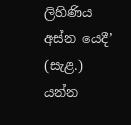ලිහිණිය අස්න යෙදී’ (සැළ.) යන්න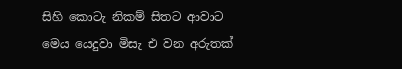සිහි කොටැ නිකම් සිතට ආවාට මෙය යෙදුවා මිසැ එ වන අරුතක්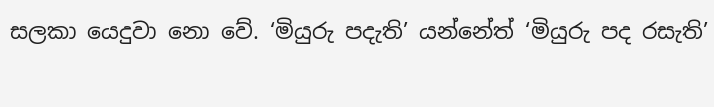සලකා යෙදුවා නො වේ. ‘මියුරු පදැති’ යන්නේත් ‘මියුරු පද රසැති’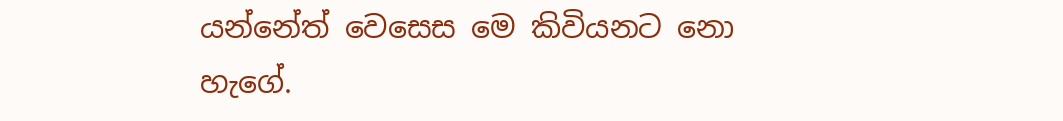යන්නේත් වෙසෙස මෙ කිවියනට නො හැගේ.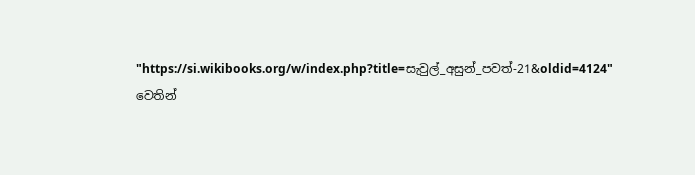"https://si.wikibooks.org/w/index.php?title=සැවුල්_අසුන්_පවත්-21&oldid=4124" වෙතින්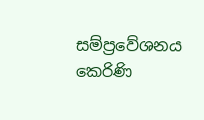සම්ප්‍රවේශනය කෙරිණි